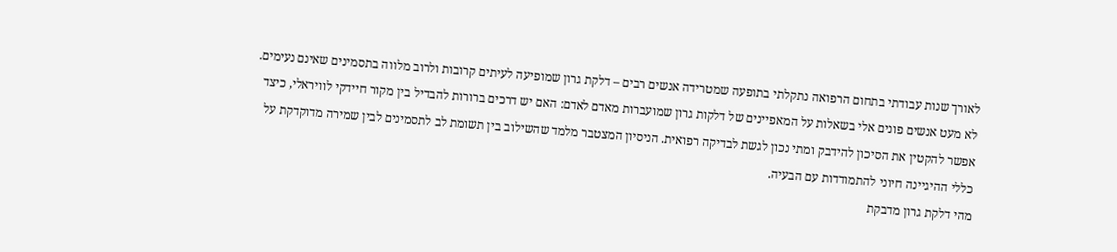לאורך שנות עבודתי בתחום הרפואה נתקלתי בתופעה שמטרידה אנשים רבים – דלקת גרון שמופיעה לעיתים קרובות ולרוב מלווה בתסמינים שאינם נעימים. לא מעט אנשים פונים אלי בשאלות על המאפיינים של דלקות גרון שמועברות מאדם לאדם: האם יש דרכים ברורות להבדיל בין מקור חיידקי לוויראלי, כיצד אפשר להקטין את הסיכון להידבק ומתי נכון לגשת לבדיקה רפואית. הניסיון המצטבר מלמד שהשילוב בין תשומת לב לתסמינים לבין שמירה מדוקדקת על כללי ההיגיינה חיוני להתמודדות עם הבעיה.
מהי דלקת גרון מדבקת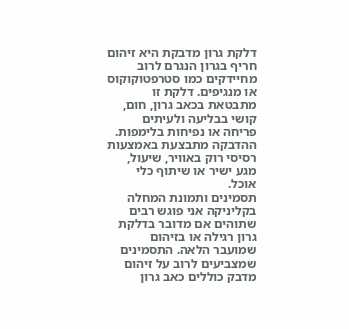דלקת גרון מדבקת היא זיהום חריף בגרון הנגרם לרוב מחיידקים כמו סטרפטוקוקוס או מנגיפים. דלקת זו מתבטאת בכאב גרון, חום, קושי בבליעה ולעיתים פריחה או נפיחות בלימפות. ההדבקה מתבצעת באמצעות רסיסי רוק באוויר, שיעול, מגע ישיר או שיתוף כלי אוכל.
תסמינים ותמונת המחלה
בקליניקה אני פוגש רבים שתוהים אם מדובר בדלקת גרון רגילה או בזיהום שמועבר הלאה. התסמינים שמצביעים לרוב על זיהום מדבק כוללים כאב גרון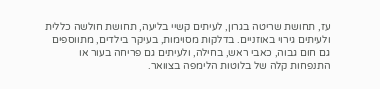עז, תחושת שריטה בגרון, לעיתים קשיי בליעה, תחושת חולשה כללית ולעיתים גירוי באוזניים. בדלקות מסוימות, בעיקר בילדים, מתווספים גם חום גבוה, כאבי ראש, בחילה, ולעיתים גם פריחה בעור או התנפחות קלה של בלוטות הלימפה בצוואר.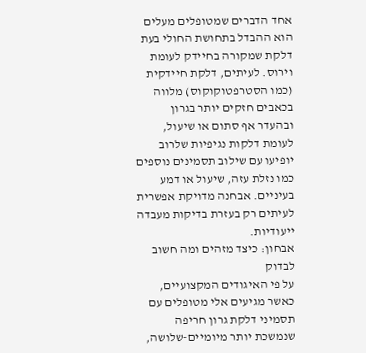אחד הדברים שמטופלים מעלים הוא ההבדל בתחושת החולי בעת דלקת שמקורה בחיידק לעומת וירוס. לעיתים, דלקת חיידקית (כמו הסטרפטוקוקוס) מלווה בכאבים חזקים יותר בגרון ובהעדר אף סתום או שיעול, לעומת דלקות נגיפיות שלרוב יופיעו עם שילוב תסמינים נוספים כמו נזלת עזה, שיעול או דמע בעיניים. אבחנה מדויקת אפשרית לעיתים רק בעזרת בדיקות מעבדה ייעודיות.
אבחון: כיצד מזהים ומה חשוב לבדוק
על פי האיגודים המקצועיים, כאשר מגיעים אלי מטופלים עם תסמיני דלקת גרון חריפה שנמשכת יותר מיומיים-שלושה,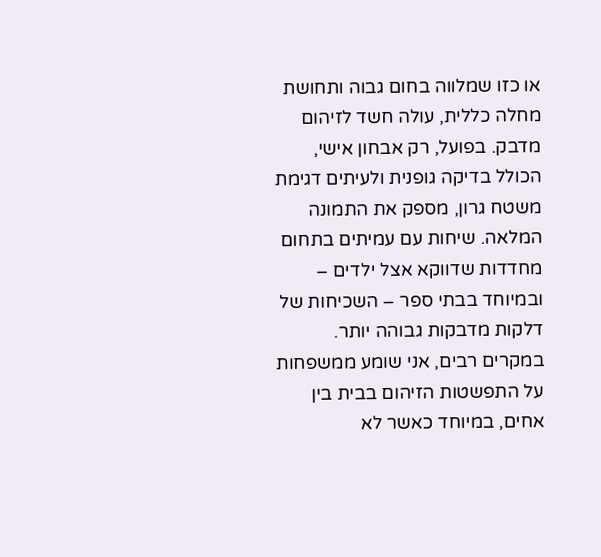או כזו שמלווה בחום גבוה ותחושת מחלה כללית, עולה חשד לזיהום מדבק. בפועל, רק אבחון אישי, הכולל בדיקה גופנית ולעיתים דגימת משטח גרון, מספק את התמונה המלאה. שיחות עם עמיתים בתחום מחדדות שדווקא אצל ילדים – ובמיוחד בבתי ספר – השכיחות של דלקות מדבקות גבוהה יותר.
במקרים רבים, אני שומע ממשפחות על התפשטות הזיהום בבית בין אחים, במיוחד כאשר לא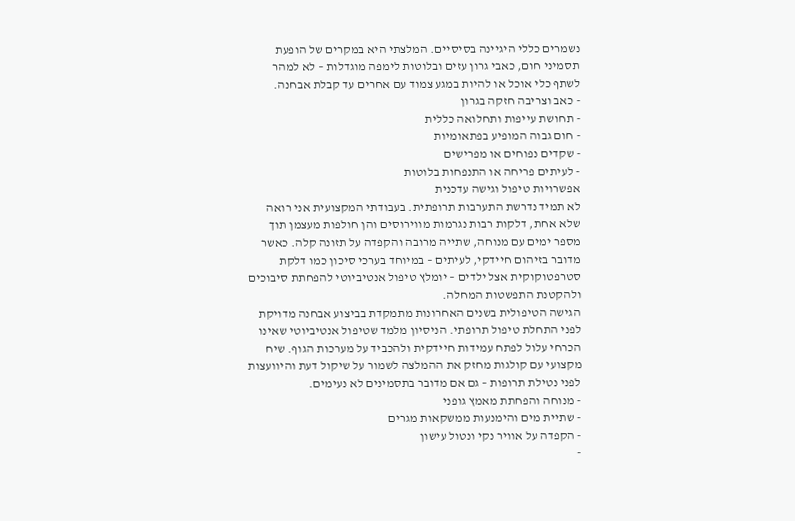נשמרים כללי היגיינה בסיסיים. המלצתי היא במקרים של הופעת תסמיני חום, כאבי גרון עזים ובלוטות לימפה מוגדלות – לא למהר לשתף כלי אוכל או להיות במגע צמוד עם אחרים עד קבלת אבחנה.
- כאב וצריבה חזקה בגרון
- תחושת עייפות ותחלואה כללית
- חום גבוה המופיע בפתאומיות
- שקדים נפוחים או מפרישים
- לעיתים פריחה או התנפחות בלוטות
אפשרויות טיפול וגישה עדכנית
לא תמיד נדרשת התערבות תרופתית. בעבודתי המקצועית אני רואה שלא אחת, דלקות רבות נגרמות מווירוסים והן חולפות מעצמן תוך מספר ימים עם מנוחה, שתייה מרובה והקפדה על תזונה קלה. כאשר מדובר בזיהום חיידקי, לעיתים – במיוחד בערכי סיכון כמו דלקת סטרפטוקוקית אצל ילדים – יומלץ טיפול אנטיביוטי להפחתת סיבוכים ולהקטנת התפשטות המחלה.
הגישה הטיפולית בשנים האחרונות מתמקדת בביצוע אבחנה מדויקת לפני התחלת טיפול תרופתי. הניסיון מלמד שטיפול אנטיביוטי שאינו הכרחי עלול לפתח עמידות חיידקית ולהכביד על מערכות הגוף. שיח מקצועי עם קולגות מחזק את ההמלצה לשמור על שיקול דעת והיוועצות לפני נטילת תרופות – גם אם מדובר בתסמינים לא נעימים.
- מנוחה והפחתת מאמץ גופני
- שתיית מים והימנעות ממשקאות מגרים
- הקפדה על אוויר נקי ונטול עישון
-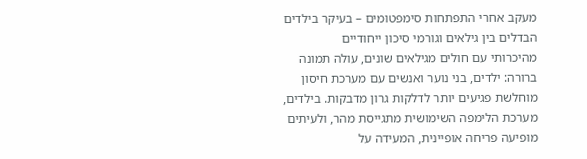מעקב אחרי התפתחות סימפטומים – בעיקר בילדים
הבדלים בין גילאים וגורמי סיכון ייחודיים
מהיכרותי עם חולים מגילאים שונים, עולה תמונה ברורה: ילדים, בני נוער ואנשים עם מערכת חיסון מוחלשת פגיעים יותר לדלקות גרון מדבקות. בילדים, מערכת הלימפה השימושית מתגייסת מהר, ולעיתים מופיעה פריחה אופיינית, המעידה על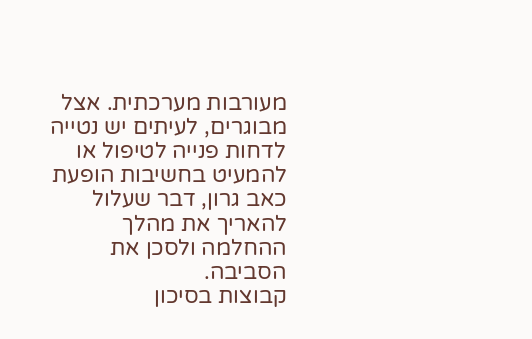מעורבות מערכתית. אצל מבוגרים, לעיתים יש נטייה לדחות פנייה לטיפול או להמעיט בחשיבות הופעת כאב גרון, דבר שעלול להאריך את מהלך ההחלמה ולסכן את הסביבה.
קבוצות בסיכון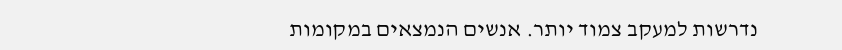נדרשות למעקב צמוד יותר. אנשים הנמצאים במקומות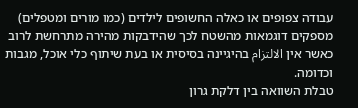עבודה צפופים או כאלה החשופים לילדים (כמו מורים ומטפלים) מספקים דוגמאות מהשטח לכך שהידבקות מהירה מתרחשת לרוב כאשר אין الالتزام בהיגיינה בסיסית או בעת שיתוף כלי אוכל, מגבות וכדומה.
טבלת השוואה בין דלקת גרון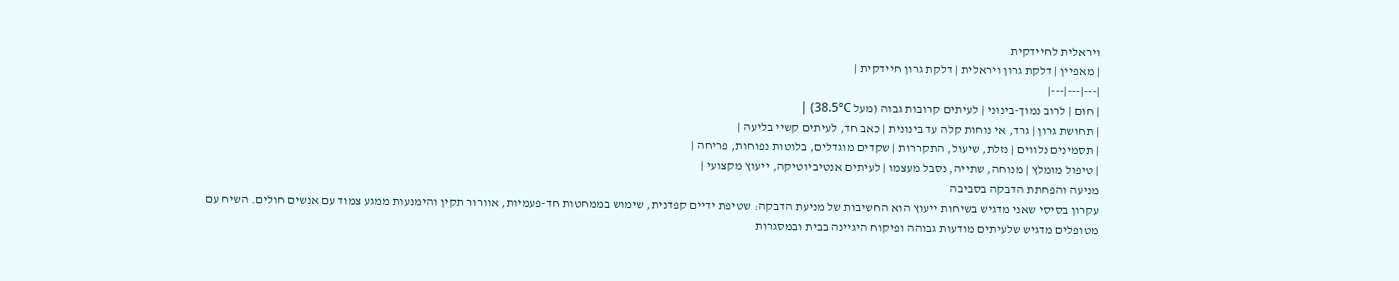ויראלית לחיידקית
| מאפיין | דלקת גרון ויראלית | דלקת גרון חיידקית |
|---|---|---|
| חום | לרוב נמוך-בינוני | לעיתים קרובות גבוה (מעל 38.5°C) |
| תחושת גרון | גרד, אי נוחות קלה עד בינונית | כאב חד, לעיתים קשיי בליעה |
| תסמינים נלווים | נזלת, שיעול, התקררות | שקדים מוגדלים, בלוטות נפוחות, פריחה |
| טיפול מומלץ | מנוחה, שתייה, נסבל מעצמו | לעיתים אנטיביוטיקה, ייעוץ מקצועי |
מניעה והפחתת הדבקה בסביבה
עקרון בסיסי שאני מדגיש בשיחות ייעוץ הוא החשיבות של מניעת הדבקה: שטיפת ידיים קפדנית, שימוש בממחטות חד-פעמיות, אוורור תקין והימנעות ממגע צמוד עם אנשים חולים. השיח עם מטופלים מדגיש שלעיתים מודעות גבוהה ופיקוח היגיינה בבית ובמסגרות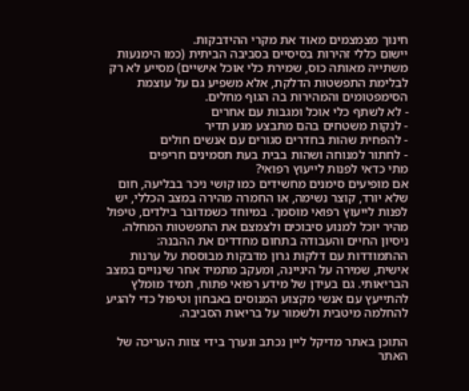חינוך מצמצמים מאוד את מקרי ההידבקות.
יישום כללי זהירות בסיסיים בסביבה הביתית (כמו הימנעות משתייה מאותה כוס, שמירת כלי אוכל אישיים) מסייע לא רק לבלימת התפשטות הדלקת, אלא משפיע גם על עוצמת הסימפטומים והמהירות בה הגוף מחלים.
- לא לשתף כלי אוכל ומגבות עם אחרים
- לנקות משטחים בהם מתבצע מגע תדיר
- להפחית שהות בחדרים סגורים עם אנשים חולים
- לחתור למנוחה ושהות בבית בעת תסמינים חריפים
מתי כדאי לפנות לייעוץ רפואי?
אם מופיעים סימנים מחשידים כמו קושי ניכר בבליעה, חום שלא יורד, קוצר נשימה, או החמרה מהירה במצב הכללי, יש לפנות לייעוץ רפואי מוסמך. במיוחד כשמדובר בילדים, טיפול מהיר יוכל למנוע סיבוכים ולצמצם את התפשטות המחלה.
ניסיון החיים והעבודה בתחום מחדדים את ההבנה: ההתמודדות עם דלקות גרון מדבקות מבוססת על ערנות אישית, שמירה על היגיינה, ומעקב מתמיד אחר שינויים במצב הבריאותי. גם בעידן של מידע רפואי פתוח, תמיד מומלץ להתייעץ עם אנשי מקצוע המנוסים באבחון וטיפול כדי להגיע להחלמה מיטבית ולשמור על בריאות הסביבה.

התוכן באתר מדיקל ליין נכתב ונערך בידי צוות העריכה של האתר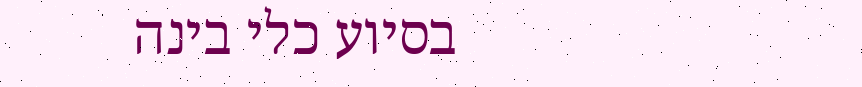בסיוע כלי בינה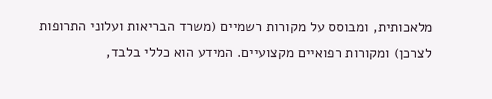מלאכותית, ומבוסס על מקורות רשמיים (משרד הבריאות ועלוני התרופות לצרכן) ומקורות רפואיים מקצועיים. המידע הוא כללי בלבד,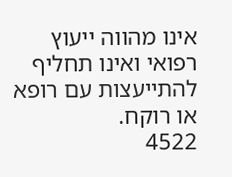אינו מהווה ייעוץ רפואי ואינו תחליף להתייעצות עם רופא או רוקח.
4522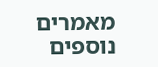מאמרים נוספים